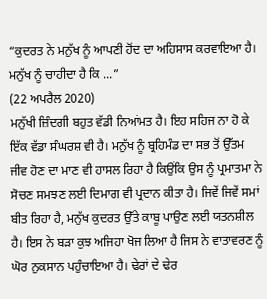“ਕੁਦਰਤ ਨੇ ਮਨੁੱਖ ਨੂੰ ਆਪਣੀ ਹੋਂਦ ਦਾ ਅਹਿਸਾਸ ਕਰਵਾਇਆ ਹੈ। ਮਨੁੱਖ ਨੂੰ ਚਾਹੀਦਾ ਹੈ ਕਿ ...”
(22 ਅਪਰੈਲ 2020)
ਮਨੁੱਖੀ ਜ਼ਿੰਦਗੀ ਬਹੁਤ ਵੱਡੀ ਨਿਆਂਮਤ ਹੈ। ਇਹ ਸਹਿਜ ਨਾ ਹੋ ਕੇ ਇੱਕ ਵੱਡਾ ਸੰਘਰਸ਼ ਵੀ ਹੈ। ਮਨੁੱਖ ਨੂੰ ਬ੍ਰਹਿਮੰਡ ਦਾ ਸਭ ਤੋਂ ਉੱਤਮ ਜੀਵ ਹੋਣ ਦਾ ਮਾਣ ਵੀ ਹਾਸਲ ਰਿਹਾ ਹੈ ਕਿਉਂਕਿ ਉਸ ਨੂੰ ਪ੍ਰਮਾਤਮਾ ਨੇ ਸੋਚਣ ਸਮਝਣ ਲਈ ਦਿਮਾਗ ਵੀ ਪ੍ਰਦਾਨ ਕੀਤਾ ਹੈ। ਜਿਵੇਂ ਜਿਵੇਂ ਸਮਾਂ ਬੀਤ ਰਿਹਾ ਹੈ, ਮਨੁੱਖ ਕੁਦਰਤ ਉੱਤੇ ਕਾਬੂ ਪਾਉਣ ਲਈ ਯਤਨਸ਼ੀਲ ਹੈ। ਇਸ ਨੇ ਬੜਾ ਕੁਝ ਅਜਿਹਾ ਖੋਜ ਲਿਆ ਹੈ ਜਿਸ ਨੇ ਵਾਤਾਵਰਣ ਨੂੰ ਘੋਰ ਨੁਕਸਾਨ ਪਹੁੰਚਾਇਆ ਹੈ। ਢੇਰਾਂ ਦੇ ਢੇਰ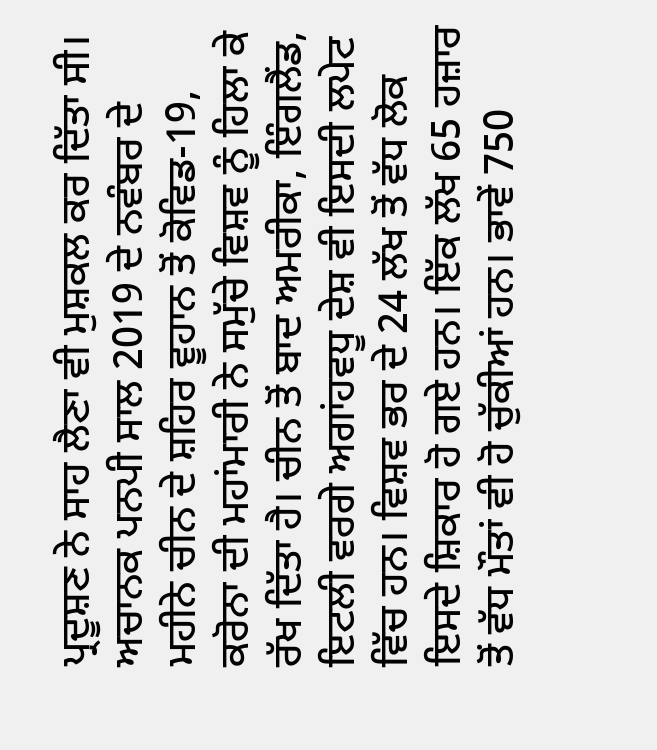ਪ੍ਰਦੂਸ਼ਣ ਨੇ ਸਾਹ ਲੈਣਾ ਵੀ ਮੁਸ਼ਕਲ ਕਰ ਦਿੱਤਾ ਸੀ। ਅਚਾਨਕ ਪਨਪੀ ਸਾਲ 2019 ਦੇ ਨਵੰਬਰ ਦੇ ਮਹੀਨੇ ਚੀਨ ਦੇ ਸ਼ਹਿਰ ਵੂਹਾਨ ਤੋਂ ਕੋਵਿਡ-19, ਕਰੋਨਾ ਦੀ ਮਹਾਂਮਾਰੀ ਨੇ ਸਮੁੱਚੇ ਵਿਸ਼ਵ ਨੂੰ ਹਿਲਾ ਕੇ ਰੱਖ ਦਿੱਤਾ ਹੈ। ਚੀਨ ਤੋਂ ਬਾਦ ਅਮਰੀਕਾ, ਇੰਗਲੈਂਡ, ਇਟਲੀ ਵਰਗੇ ਅਗਾਂਹਵਧੂ ਦੇਸ਼ ਵੀ ਇਸਦੀ ਲਪੇਟ ਵਿੱਚ ਹਨ। ਵਿਸ਼ਵ ਭਰ ਦੇ 24 ਲੱਖ ਤੋਂ ਵੱਧ ਲੋਕ ਇਸਦੇ ਸ਼ਿਕਾਰ ਹੋ ਗਏ ਹਨ। ਇੱਕ ਲੱਖ 65 ਹਜ਼ਾਰ ਤੋਂ ਵੱਧ ਮੌਤਾਂ ਵੀ ਹੋ ਚੁੱਕੀਆਂ ਹਨ। ਭਾਵੇਂ 750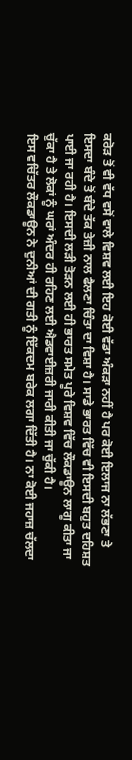ਕਰੋੜ ਤੋਂ ਵੀ ਵੱਧ ਵਸੋਂ ਵਾਲੇ ਵਿਸ਼ਵ ਲਈ ਇਹ ਕੋਈ ਵੱਡਾ ਅੰਕੜਾ ਨਹੀਂ ਹੈ ਪਰ ਕੋਈ ਇਲਾਜ ਨਾ ਲੱਭਣਾ ਤੇ ਇਸਦਾ ਬੰਦੇ ਤੋਂ ਬੰਦੇ ਤੱਕ ਤੇਜ਼ੀ ਨਾਲ ਫੈਲਣਾ ਚਿੰਤਾ ਦਾ ਵਿਸ਼ਾ ਹੈ। ਸਾਡੇ ਭਾਰਤ ਵਿੱਚ ਵੀ ਇਸਦੀ ਬਹੁਤ ਦਹਿਸ਼ਤ ਪਾਈ ਜਾ ਰਹੀ ਹੈ। ਇਸਦੀ ਲੜੀ ਤੋੜਨ ਲਈ ਹੀ ਭਾਰਤ ਸਮੇਤ ਪੂਰੇ ਵਿਸ਼ਵ ਵਿੱਚ ਲੌਕਡਾਊਨ ਲਾਗੂ ਕੀਤਾ ਜਾ ਚੁੱਕਾ ਹੈ ਤੇ ਲੋਕਾਂ ਨੂੰ ਘਰਾਂ ਅੰਦਰ ਹੀ ਰਹਿਣ ਲਈ ਐਡਵਾਈਜ਼ਰੀ ਜਾਰੀ ਕੀਤੀ ਜਾ ਚੁੱਕੀ ਹੈ।
ਇਸ ਵਚਿੱਤਰ ਲੌਕਡਾਊਨ ਨੇ ਦੁਨੀਆਂ ਦੀ ਗਤੀ ਨੂੰ ਇੱਕਦਮ ਬਰੇਕ ਲਗਾ ਦਿੱਤੀ ਹੈ। ਨਾ ਕੋਈ ਜਹਾਜ਼ ਚੱਲਦਾ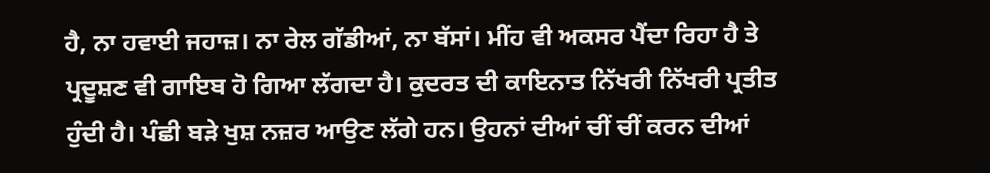ਹੈ, ਨਾ ਹਵਾਈ ਜਹਾਜ਼। ਨਾ ਰੇਲ ਗੱਡੀਆਂ, ਨਾ ਬੱਸਾਂ। ਮੀਂਹ ਵੀ ਅਕਸਰ ਪੈਂਦਾ ਰਿਹਾ ਹੈ ਤੇ ਪ੍ਰਦੂਸ਼ਣ ਵੀ ਗਾਇਬ ਹੋ ਗਿਆ ਲੱਗਦਾ ਹੈ। ਕੁਦਰਤ ਦੀ ਕਾਇਨਾਤ ਨਿੱਖਰੀ ਨਿੱਖਰੀ ਪ੍ਰਤੀਤ ਹੁੰਦੀ ਹੈ। ਪੰਛੀ ਬੜੇ ਖੁਸ਼ ਨਜ਼ਰ ਆਉਣ ਲੱਗੇ ਹਨ। ਉਹਨਾਂ ਦੀਆਂ ਚੀਂ ਚੀਂ ਕਰਨ ਦੀਆਂ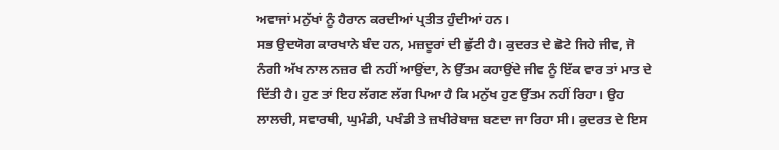ਅਵਾਜਾਂ ਮਨੁੱਖਾਂ ਨੂੰ ਹੈਰਾਨ ਕਰਦੀਆਂ ਪ੍ਰਤੀਤ ਹੁੰਦੀਆਂ ਹਨ।
ਸਭ ਉਦਯੋਗ ਕਾਰਖਾਨੇ ਬੰਦ ਹਨ, ਮਜ਼ਦੂਰਾਂ ਦੀ ਛੁੱਟੀ ਹੈ। ਕੁਦਰਤ ਦੇ ਛੋਟੇ ਜਿਹੇ ਜੀਵ, ਜੋ ਨੰਗੀ ਅੱਖ ਨਾਲ ਨਜ਼ਰ ਵੀ ਨਹੀਂ ਆਉਂਦਾ, ਨੇ ਉੱਤਮ ਕਹਾਉਂਦੇ ਜੀਵ ਨੂੰ ਇੱਕ ਵਾਰ ਤਾਂ ਮਾਤ ਦੇ ਦਿੱਤੀ ਹੈ। ਹੁਣ ਤਾਂ ਇਹ ਲੱਗਣ ਲੱਗ ਪਿਆ ਹੈ ਕਿ ਮਨੁੱਖ ਹੁਣ ਉੱਤਮ ਨਹੀਂ ਰਿਹਾ। ਉਹ ਲਾਲਚੀ, ਸਵਾਰਥੀ, ਘੁਮੰਡੀ, ਪਖੰਡੀ ਤੇ ਜ਼ਖੀਰੇਬਾਜ਼ ਬਣਦਾ ਜਾ ਰਿਹਾ ਸੀ। ਕੁਦਰਤ ਦੇ ਇਸ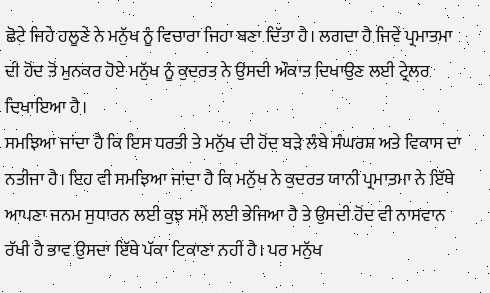ਛੋਟੇ ਜਿਹੇ ਹਲੂਣੇ ਨੇ ਮਨੁੱਖ ਨੂੰ ਵਿਚਾਰਾ ਜਿਹਾ ਬਣਾ ਦਿੱਤਾ ਹੈ। ਲਗਦਾ ਹੈ ਜਿਵੇਂ ਪ੍ਰਮਾਤਮਾ ਦੀ ਹੋਂਦ ਤੋਂ ਮੁਨਕਰ ਹੋਏ ਮਨੁੱਖ ਨੂੰ ਕੁਦਰਤ ਨੇ ਉਸਦੀ ਔਕਾਤ ਦਿਖਾਉਣ ਲਈ ਟ੍ਰੇਲਰ ਦਿਖਾਇਆ ਹੈ।
ਸਮਝਿਆ ਜਾਂਦਾ ਹੈ ਕਿ ਇਸ ਧਰਤੀ ਤੇ ਮਨੁੱਖ ਦੀ ਹੋਂਦ ਬੜੇ ਲੰਬੇ ਸੰਘਰਸ਼ ਅਤੇ ਵਿਕਾਸ ਦਾ ਨਤੀਜਾ ਹੈ। ਇਹ ਵੀ ਸਮਝਿਆ ਜਾਂਦਾ ਹੈ ਕਿ ਮਨੁੱਖ ਨੇ ਕੁਦਰਤ ਯਾਨੀ ਪ੍ਰਮਾਤਮਾ ਨੇ ਇੱਥੇ ਆਪਣਾ ਜਨਮ ਸੁਧਾਰਨ ਲਈ ਕੁਝ ਸਮੇਂ ਲਈ ਭੇਜਿਆ ਹੈ ਤੇ ਉਸਦੀ ਹੋਂਦ ਵੀ ਨਾਸਵਾਨ ਰੱਖੀ ਹੈ ਭਾਵ ਉਸਦਾ ਇੱਥੇ ਪੱਕਾ ਟਿਕਾਣਾ ਨਹੀਂ ਹੈ। ਪਰ ਮਨੁੱਖ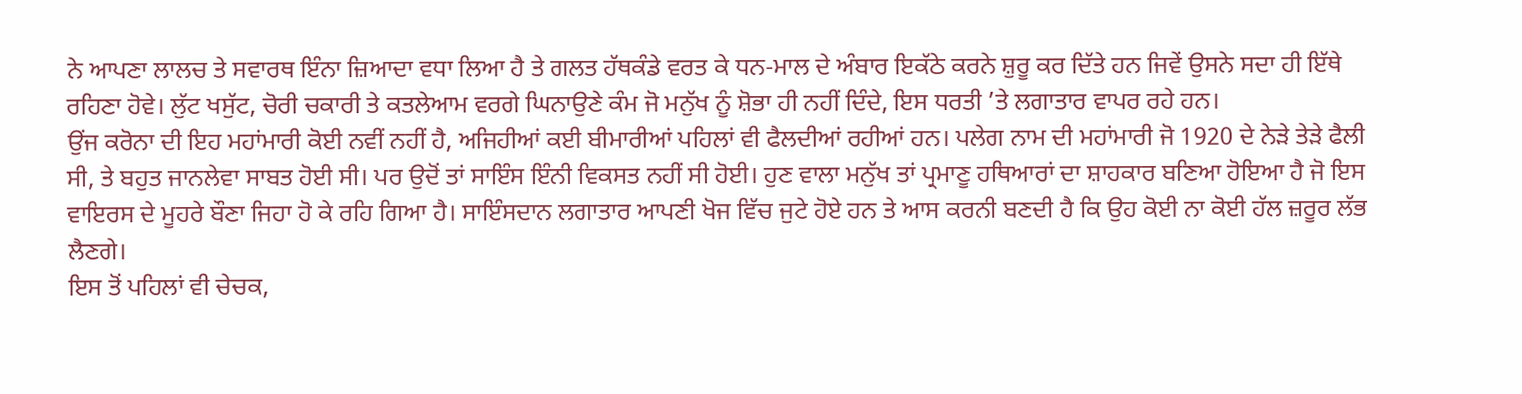ਨੇ ਆਪਣਾ ਲਾਲਚ ਤੇ ਸਵਾਰਥ ਇੰਨਾ ਜ਼ਿਆਦਾ ਵਧਾ ਲਿਆ ਹੈ ਤੇ ਗਲਤ ਹੱਥਕੰਡੇ ਵਰਤ ਕੇ ਧਨ-ਮਾਲ ਦੇ ਅੰਬਾਰ ਇਕੱਠੇ ਕਰਨੇ ਸ਼ੁਰੂ ਕਰ ਦਿੱਤੇ ਹਨ ਜਿਵੇਂ ਉਸਨੇ ਸਦਾ ਹੀ ਇੱਥੇ ਰਹਿਣਾ ਹੋਵੇ। ਲੁੱਟ ਖਸੁੱਟ, ਚੋਰੀ ਚਕਾਰੀ ਤੇ ਕਤਲੇਆਮ ਵਰਗੇ ਘਿਨਾਉਣੇ ਕੰਮ ਜੋ ਮਨੁੱਖ ਨੂੰ ਸ਼ੋਭਾ ਹੀ ਨਹੀਂ ਦਿੰਦੇ, ਇਸ ਧਰਤੀ ’ਤੇ ਲਗਾਤਾਰ ਵਾਪਰ ਰਹੇ ਹਨ।
ਉਂਜ ਕਰੋਨਾ ਦੀ ਇਹ ਮਹਾਂਮਾਰੀ ਕੋਈ ਨਵੀਂ ਨਹੀਂ ਹੈ, ਅਜਿਹੀਆਂ ਕਈ ਬੀਮਾਰੀਆਂ ਪਹਿਲਾਂ ਵੀ ਫੈਲਦੀਆਂ ਰਹੀਆਂ ਹਨ। ਪਲੇਗ ਨਾਮ ਦੀ ਮਹਾਂਮਾਰੀ ਜੋ 1920 ਦੇ ਨੇੜੇ ਤੇੜੇ ਫੈਲੀ ਸੀ, ਤੇ ਬਹੁਤ ਜਾਨਲੇਵਾ ਸਾਬਤ ਹੋਈ ਸੀ। ਪਰ ਉਦੋਂ ਤਾਂ ਸਾਇੰਸ ਇੰਨੀ ਵਿਕਸਤ ਨਹੀਂ ਸੀ ਹੋਈ। ਹੁਣ ਵਾਲਾ ਮਨੁੱਖ ਤਾਂ ਪ੍ਰਮਾਣੂ ਹਥਿਆਰਾਂ ਦਾ ਸ਼ਾਹਕਾਰ ਬਣਿਆ ਹੋਇਆ ਹੈ ਜੋ ਇਸ ਵਾਇਰਸ ਦੇ ਮੂਹਰੇ ਬੌਣਾ ਜਿਹਾ ਹੋ ਕੇ ਰਹਿ ਗਿਆ ਹੈ। ਸਾਇੰਸਦਾਨ ਲਗਾਤਾਰ ਆਪਣੀ ਖੋਜ ਵਿੱਚ ਜੁਟੇ ਹੋਏ ਹਨ ਤੇ ਆਸ ਕਰਨੀ ਬਣਦੀ ਹੈ ਕਿ ਉਹ ਕੋਈ ਨਾ ਕੋਈ ਹੱਲ ਜ਼ਰੂਰ ਲੱਭ ਲੈਣਗੇ।
ਇਸ ਤੋਂ ਪਹਿਲਾਂ ਵੀ ਚੇਚਕ,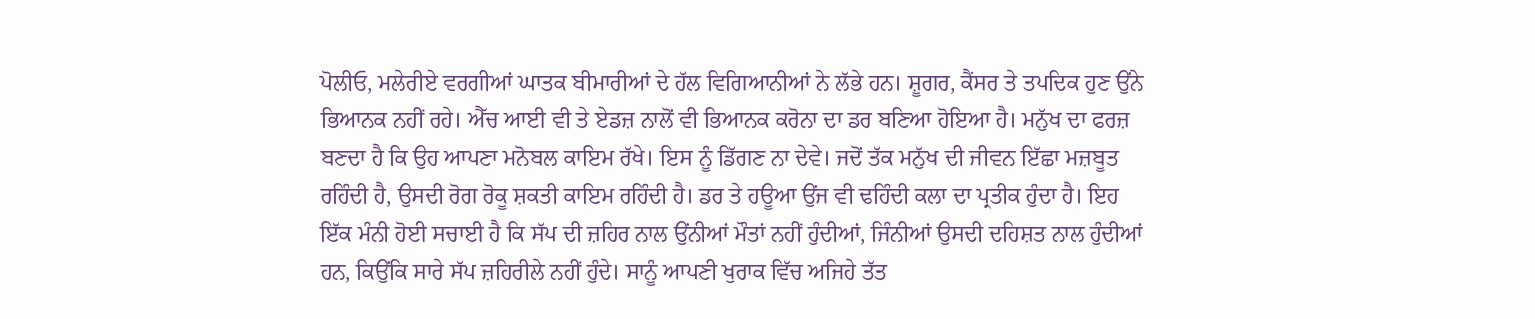ਪੋਲੀਓ, ਮਲੇਰੀਏ ਵਰਗੀਆਂ ਘਾਤਕ ਬੀਮਾਰੀਆਂ ਦੇ ਹੱਲ ਵਿਗਿਆਨੀਆਂ ਨੇ ਲੱਭੇ ਹਨ। ਸ਼ੂਗਰ, ਕੈਂਸਰ ਤੇ ਤਪਦਿਕ ਹੁਣ ਉਂਨੇ ਭਿਆਨਕ ਨਹੀਂ ਰਹੇ। ਐੱਚ ਆਈ ਵੀ ਤੇ ਏਡਜ਼ ਨਾਲੋਂ ਵੀ ਭਿਆਨਕ ਕਰੋਨਾ ਦਾ ਡਰ ਬਣਿਆ ਹੋਇਆ ਹੈ। ਮਨੁੱਖ ਦਾ ਫਰਜ਼ ਬਣਦਾ ਹੈ ਕਿ ਉਹ ਆਪਣਾ ਮਨੋਬਲ ਕਾਇਮ ਰੱਖੇ। ਇਸ ਨੂੰ ਡਿੱਗਣ ਨਾ ਦੇਵੇ। ਜਦੋਂ ਤੱਕ ਮਨੁੱਖ ਦੀ ਜੀਵਨ ਇੱਛਾ ਮਜ਼ਬੂਤ ਰਹਿੰਦੀ ਹੈ, ਉਸਦੀ ਰੋਗ ਰੋਕੂ ਸ਼ਕਤੀ ਕਾਇਮ ਰਹਿੰਦੀ ਹੈ। ਡਰ ਤੇ ਹਊਆ ਉਂਜ ਵੀ ਢਹਿੰਦੀ ਕਲਾ ਦਾ ਪ੍ਰਤੀਕ ਹੁੰਦਾ ਹੈ। ਇਹ ਇੱਕ ਮੰਨੀ ਹੋਈ ਸਚਾਈ ਹੈ ਕਿ ਸੱਪ ਦੀ ਜ਼ਹਿਰ ਨਾਲ ਉਂਨੀਆਂ ਮੌਤਾਂ ਨਹੀਂ ਹੁੰਦੀਆਂ, ਜਿੰਨੀਆਂ ਉਸਦੀ ਦਹਿਸ਼ਤ ਨਾਲ ਹੁੰਦੀਆਂ ਹਨ, ਕਿਉਂਕਿ ਸਾਰੇ ਸੱਪ ਜ਼ਹਿਰੀਲੇ ਨਹੀਂ ਹੁੰਦੇ। ਸਾਨੂੰ ਆਪਣੀ ਖੁਰਾਕ ਵਿੱਚ ਅਜਿਹੇ ਤੱਤ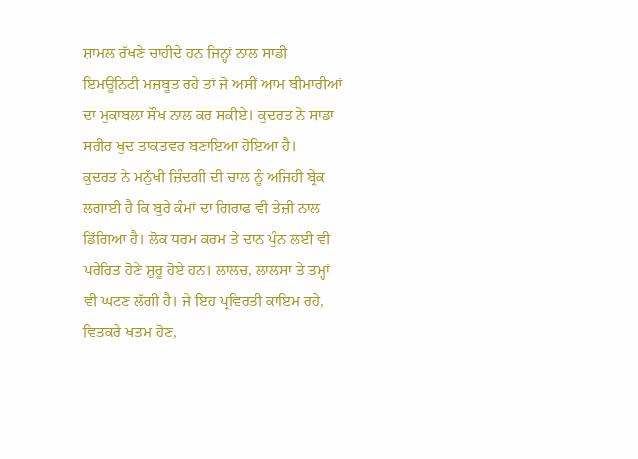ਸ਼ਾਮਲ ਰੱਖਣੇ ਚਾਹੀਦੇ ਹਨ ਜਿਨ੍ਹਾਂ ਨਾਲ ਸਾਡੀ ਇਮਊਨਿਟੀ ਮਜ਼ਬੂਤ ਰਹੇ ਤਾਂ ਜੋ ਅਸੀਂ ਆਮ ਬੀਮਾਰੀਆਂ ਦਾ ਮੁਕਾਬਲਾ ਸੌਖ ਨਾਲ ਕਰ ਸਕੀਏ। ਕੁਦਰਤ ਨੇ ਸਾਡਾ ਸਰੀਰ ਖੁਦ ਤਾਕਤਵਰ ਬਣਾਇਆ ਹੋਇਆ ਹੈ।
ਕੁਦਰਤ ਨੇ ਮਨੁੱਖੀ ਜ਼ਿੰਦਗੀ ਦੀ ਚਾਲ ਨੂੰ ਅਜਿਹੀ ਬ੍ਰੇਕ ਲਗਾਈ ਹੈ ਕਿ ਬੁਰੇ ਕੰਮਾਂ ਦਾ ਗਿਰਾਫ ਵੀ ਤੇਜ਼ੀ ਨਾਲ ਡਿੱਗਿਆ ਹੈ। ਲੋਕ ਧਰਮ ਕਰਮ ਤੇ ਦਾਨ ਪੁੰਨ ਲਈ ਵੀ ਪਰੇਰਿਤ ਹੋਣੇ ਸ਼ੁਰੂ ਹੋਏ ਹਨ। ਲਾਲਚ, ਲਾਲਸਾ ਤੇ ਤਮ੍ਹਾਂ ਵੀ ਘਟਣ ਲੱਗੀ ਹੈ। ਜੇ ਇਹ ਪ੍ਰਵਿਰਤੀ ਕਾਇਮ ਰਹੇ, ਵਿਤਕਰੇ ਖਤਮ ਹੋਣ,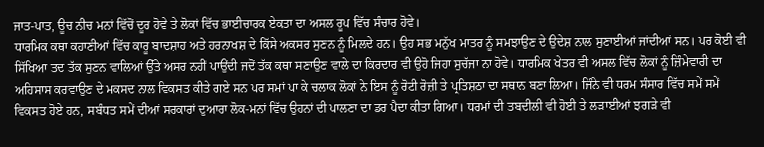ਜਾਤ-ਪਾਤ, ਊਚ ਨੀਚ ਮਨਾਂ ਵਿੱਚੋਂ ਦੂਰ ਹੋਵੇ ਤੇ ਲੋਕਾਂ ਵਿੱਚ ਭਾਈਚਾਰਕ ਏਕਤਾ ਦਾ ਅਸਲ ਰੂਪ ਵਿੱਚ ਸੰਚਾਰ ਹੋਵੇ।
ਧਾਰਮਿਕ ਕਥਾ ਕਹਾਣੀਆਂ ਵਿੱਚ ਕਾਰੂ ਬਾਦਸ਼ਾਹ ਅਤੇ ਹਰਨਾਖਸ਼ ਦੇ ਕਿੱਸੇ ਅਕਸਰ ਸੁਣਨ ਨੂੰ ਮਿਲਦੇ ਹਨ। ਉਹ ਸਭ ਮਨੁੱਖ ਮਾਤਰ ਨੂੰ ਸਮਝਾਉਣ ਦੇ ਉਦੇਸ਼ ਨਾਲ ਸੁਣਾਈਆਂ ਜਾਂਦੀਆਂ ਸਨ। ਪਰ ਕੋਈ ਵੀ ਸਿੱਖਿਆ ਤਦ ਤੱਕ ਸੁਣਨ ਵਾਲਿਆਂ ਉੱਤੇ ਅਸਰ ਨਹੀਂ ਪਾਉਂਦੀ ਜਦੋਂ ਤੱਕ ਕਥਾ ਸਣਾਉਣ ਵਾਲੇ ਦਾ ਕਿਰਦਾਰ ਵੀ ਉਹੋ ਜਿਹਾ ਸੁਚੱਜਾ ਨਾ ਹੋਵੇ। ਧਾਰਮਿਕ ਖੇਤਰ ਵੀ ਅਸਲ ਵਿੱਚ ਲੋਕਾਂ ਨੂੰ ਜ਼ਿੰਮੇਵਾਰੀ ਦਾ ਅਹਿਸਾਸ ਕਰਵਾਉਣ ਦੇ ਮਕਸਦ ਨਾਲ ਵਿਕਸਤ ਕੀਤੇ ਗਏ ਸਨ ਪਰ ਸਮਾਂ ਪਾ ਕੇ ਚਲਾਕ ਲੋਕਾਂ ਨੇ ਇਸ ਨੂੰ ਰੋਟੀ ਰੋਜ਼ੀ ਤੇ ਪ੍ਰਤਿਸ਼ਠਾ ਦਾ ਸਥਾਨ ਬਣਾ ਲਿਆ। ਜਿੰਨੇ ਵੀ ਧਰਮ ਸੰਸਾਰ ਵਿੱਚ ਸਮੇਂ ਸਮੇਂ ਵਿਕਸਤ ਹੋਏ ਹਨ, ਸਬੰਧਤ ਸਮੇਂ ਦੀਆਂ ਸਰਕਾਰਾਂ ਦੁਆਰਾ ਲੋਕ-ਮਨਾਂ ਵਿੱਚ ਉਹਨਾਂ ਦੀ ਪਾਲਣਾ ਦਾ ਡਰ ਪੈਦਾ ਕੀਤਾ ਗਿਆ। ਧਰਮਾਂ ਦੀ ਤਬਦੀਲੀ ਵੀ ਹੋਈ ਤੇ ਲੜਾਈਆਂ ਝਗੜੇ ਵੀ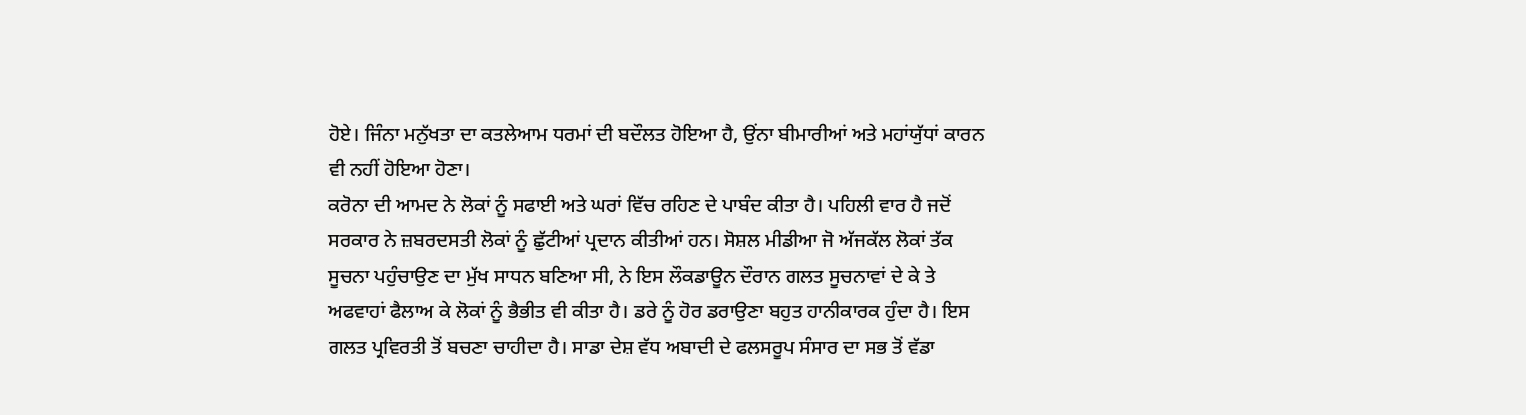ਹੋਏ। ਜਿੰਨਾ ਮਨੁੱਖਤਾ ਦਾ ਕਤਲੇਆਮ ਧਰਮਾਂ ਦੀ ਬਦੌਲਤ ਹੋਇਆ ਹੈ, ਉਂਨਾ ਬੀਮਾਰੀਆਂ ਅਤੇ ਮਹਾਂਯੁੱਧਾਂ ਕਾਰਨ ਵੀ ਨਹੀਂ ਹੋਇਆ ਹੋਣਾ।
ਕਰੋਨਾ ਦੀ ਆਮਦ ਨੇ ਲੋਕਾਂ ਨੂੰ ਸਫਾਈ ਅਤੇ ਘਰਾਂ ਵਿੱਚ ਰਹਿਣ ਦੇ ਪਾਬੰਦ ਕੀਤਾ ਹੈ। ਪਹਿਲੀ ਵਾਰ ਹੈ ਜਦੋਂ ਸਰਕਾਰ ਨੇ ਜ਼ਬਰਦਸਤੀ ਲੋਕਾਂ ਨੂੰ ਛੁੱਟੀਆਂ ਪ੍ਰਦਾਨ ਕੀਤੀਆਂ ਹਨ। ਸੋਸ਼ਲ ਮੀਡੀਆ ਜੋ ਅੱਜਕੱਲ ਲੋਕਾਂ ਤੱਕ ਸੂਚਨਾ ਪਹੁੰਚਾਉਣ ਦਾ ਮੁੱਖ ਸਾਧਨ ਬਣਿਆ ਸੀ, ਨੇ ਇਸ ਲੌਕਡਾਊਨ ਦੌਰਾਨ ਗਲਤ ਸੂਚਨਾਵਾਂ ਦੇ ਕੇ ਤੇ ਅਫਵਾਹਾਂ ਫੈਲਾਅ ਕੇ ਲੋਕਾਂ ਨੂੰ ਭੈਭੀਤ ਵੀ ਕੀਤਾ ਹੈ। ਡਰੇ ਨੂੰ ਹੋਰ ਡਰਾਉਣਾ ਬਹੁਤ ਹਾਨੀਕਾਰਕ ਹੁੰਦਾ ਹੈ। ਇਸ ਗਲਤ ਪ੍ਰਵਿਰਤੀ ਤੋਂ ਬਚਣਾ ਚਾਹੀਦਾ ਹੈ। ਸਾਡਾ ਦੇਸ਼ ਵੱਧ ਅਬਾਦੀ ਦੇ ਫਲਸਰੂਪ ਸੰਸਾਰ ਦਾ ਸਭ ਤੋਂ ਵੱਡਾ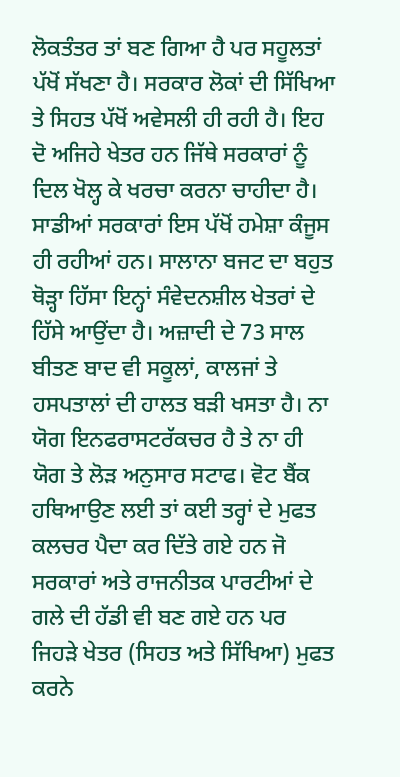ਲੋਕਤੰਤਰ ਤਾਂ ਬਣ ਗਿਆ ਹੈ ਪਰ ਸਹੂਲਤਾਂ ਪੱਖੋਂ ਸੱਖਣਾ ਹੈ। ਸਰਕਾਰ ਲੋਕਾਂ ਦੀ ਸਿੱਖਿਆ ਤੇ ਸਿਹਤ ਪੱਖੋਂ ਅਵੇਸਲੀ ਹੀ ਰਹੀ ਹੈ। ਇਹ ਦੋ ਅਜਿਹੇ ਖੇਤਰ ਹਨ ਜਿੱਥੇ ਸਰਕਾਰਾਂ ਨੂੰ ਦਿਲ ਖੋਲ੍ਹ ਕੇ ਖਰਚਾ ਕਰਨਾ ਚਾਹੀਦਾ ਹੈ। ਸਾਡੀਆਂ ਸਰਕਾਰਾਂ ਇਸ ਪੱਖੋਂ ਹਮੇਸ਼ਾ ਕੰਜੂਸ ਹੀ ਰਹੀਆਂ ਹਨ। ਸਾਲਾਨਾ ਬਜਟ ਦਾ ਬਹੁਤ ਥੋੜ੍ਹਾ ਹਿੱਸਾ ਇਨ੍ਹਾਂ ਸੰਵੇਦਨਸ਼ੀਲ ਖੇਤਰਾਂ ਦੇ ਹਿੱਸੇ ਆਉਂਦਾ ਹੈ। ਅਜ਼ਾਦੀ ਦੇ 73 ਸਾਲ ਬੀਤਣ ਬਾਦ ਵੀ ਸਕੂਲਾਂ, ਕਾਲਜਾਂ ਤੇ ਹਸਪਤਾਲਾਂ ਦੀ ਹਾਲਤ ਬੜੀ ਖਸਤਾ ਹੈ। ਨਾ ਯੋਗ ਇਨਫਰਾਸਟਰੱਕਚਰ ਹੈ ਤੇ ਨਾ ਹੀ ਯੋਗ ਤੇ ਲੋੜ ਅਨੁਸਾਰ ਸਟਾਫ। ਵੋਟ ਬੈਂਕ ਹਥਿਆਉਣ ਲਈ ਤਾਂ ਕਈ ਤਰ੍ਹਾਂ ਦੇ ਮੁਫਤ ਕਲਚਰ ਪੈਦਾ ਕਰ ਦਿੱਤੇ ਗਏ ਹਨ ਜੋ ਸਰਕਾਰਾਂ ਅਤੇ ਰਾਜਨੀਤਕ ਪਾਰਟੀਆਂ ਦੇ ਗਲੇ ਦੀ ਹੱਡੀ ਵੀ ਬਣ ਗਏ ਹਨ ਪਰ ਜਿਹੜੇ ਖੇਤਰ (ਸਿਹਤ ਅਤੇ ਸਿੱਖਿਆ) ਮੁਫਤ ਕਰਨੇ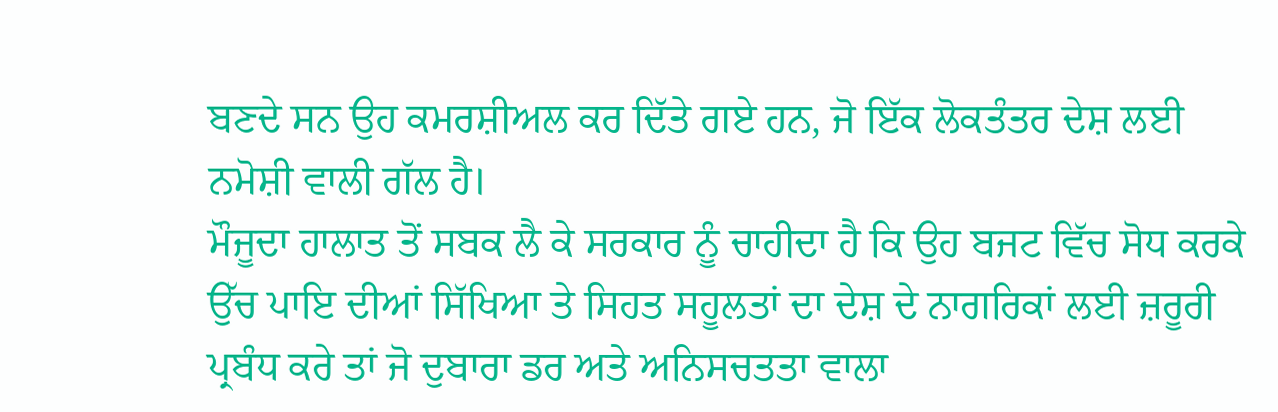ਬਣਦੇ ਸਨ ਉਹ ਕਮਰਸ਼ੀਅਲ ਕਰ ਦਿੱਤੇ ਗਏ ਹਨ, ਜੋ ਇੱਕ ਲੋਕਤੰਤਰ ਦੇਸ਼ ਲਈ ਨਮੋਸ਼ੀ ਵਾਲੀ ਗੱਲ ਹੈ।
ਮੌਜੂਦਾ ਹਾਲਾਤ ਤੋਂ ਸਬਕ ਲੈ ਕੇ ਸਰਕਾਰ ਨੂੰ ਚਾਹੀਦਾ ਹੈ ਕਿ ਉਹ ਬਜਟ ਵਿੱਚ ਸੋਧ ਕਰਕੇ ਉੱਚ ਪਾਇ ਦੀਆਂ ਸਿੱਖਿਆ ਤੇ ਸਿਹਤ ਸਹੂਲਤਾਂ ਦਾ ਦੇਸ਼ ਦੇ ਨਾਗਰਿਕਾਂ ਲਈ ਜ਼ਰੂਰੀ ਪ੍ਰਬੰਧ ਕਰੇ ਤਾਂ ਜੋ ਦੁਬਾਰਾ ਡਰ ਅਤੇ ਅਨਿਸਚਤਤਾ ਵਾਲਾ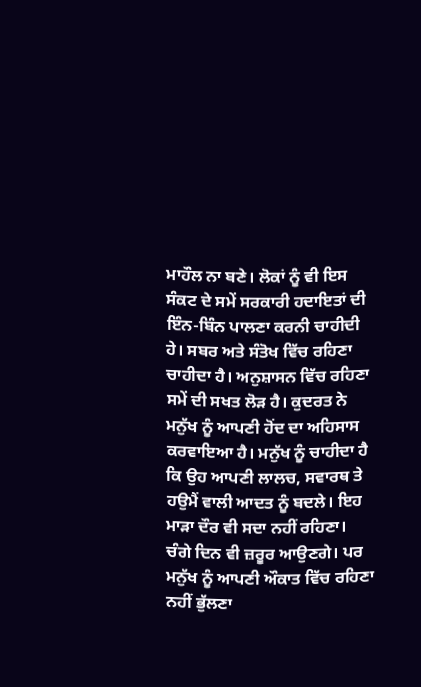ਮਾਹੌਲ ਨਾ ਬਣੇ। ਲੋਕਾਂ ਨੂੰ ਵੀ ਇਸ ਸੰਕਟ ਦੇ ਸਮੇਂ ਸਰਕਾਰੀ ਹਦਾਇਤਾਂ ਦੀ ਇੰਨ-ਬਿੰਨ ਪਾਲਣਾ ਕਰਨੀ ਚਾਹੀਦੀ ਹੇ। ਸਬਰ ਅਤੇ ਸੰਤੋਖ ਵਿੱਚ ਰਹਿਣਾ ਚਾਹੀਦਾ ਹੈ। ਅਨੁਸ਼ਾਸਨ ਵਿੱਚ ਰਹਿਣਾ ਸਮੇਂ ਦੀ ਸਖਤ ਲੋੜ ਹੈ। ਕੁਦਰਤ ਨੇ ਮਨੁੱਖ ਨੂੰ ਆਪਣੀ ਹੋਂਦ ਦਾ ਅਹਿਸਾਸ ਕਰਵਾਇਆ ਹੈ। ਮਨੁੱਖ ਨੂੰ ਚਾਹੀਦਾ ਹੈ ਕਿ ਉਹ ਆਪਣੀ ਲਾਲਚ, ਸਵਾਰਥ ਤੇ ਹਉਮੈਂ ਵਾਲੀ ਆਦਤ ਨੂੰ ਬਦਲੇ। ਇਹ ਮਾੜਾ ਦੌਰ ਵੀ ਸਦਾ ਨਹੀਂ ਰਹਿਣਾ। ਚੰਗੇ ਦਿਨ ਵੀ ਜ਼ਰੂਰ ਆਉਣਗੇ। ਪਰ ਮਨੁੱਖ ਨੂੰ ਆਪਣੀ ਔਕਾਤ ਵਿੱਚ ਰਹਿਣਾ ਨਹੀਂ ਭੁੱਲਣਾ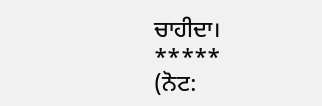ਚਾਹੀਦਾ।
*****
(ਨੋਟ: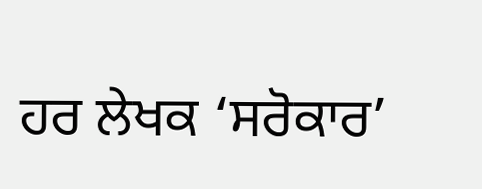ਹਰ ਲੇਖਕ ‘ਸਰੋਕਾਰ’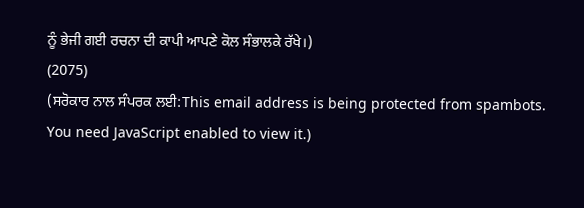ਨੂੰ ਭੇਜੀ ਗਈ ਰਚਨਾ ਦੀ ਕਾਪੀ ਆਪਣੇ ਕੋਲ ਸੰਭਾਲਕੇ ਰੱਖੇ।)
(2075)
(ਸਰੋਕਾਰ ਨਾਲ ਸੰਪਰਕ ਲਈ:This email address is being protected from spambots. You need JavaScript enabled to view it.)